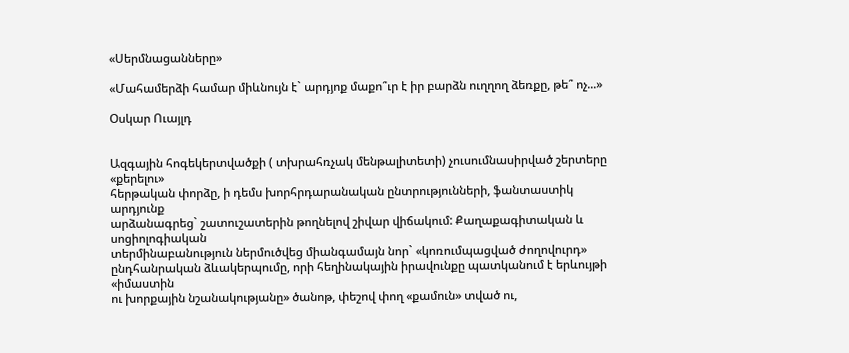«Սերմնացանները»

«Մահամերձի համար միևնույն է` արդյոք մաքո՞ւր է իր բարձն ուղղող ձեռքը, թե՞ ոչ...»

Օսկար Ուայլդ


Ազգային հոգեկերտվածքի ( տխրահռչակ մենթալիտետի) չուսումնասիրված շերտերը «քերելու»
հերթական փորձը, ի դեմս խորհրդարանական ընտրությունների, ֆանտաստիկ արդյունք
արձանագրեց` շատուշատերին թողնելով շիվար վիճակում: Քաղաքագիտական և սոցիոլոգիական
տերմինաբանություն ներմուծվեց միանգամայն նոր` «կոռումպացված ժողովուրդ»
ընդհանրական ձևակերպումը, որի հեղինակային իրավունքը պատկանում է երևույթի «իմաստին
ու խորքային նշանակությանը» ծանոթ, փեշով փող «քամուն» տված ու,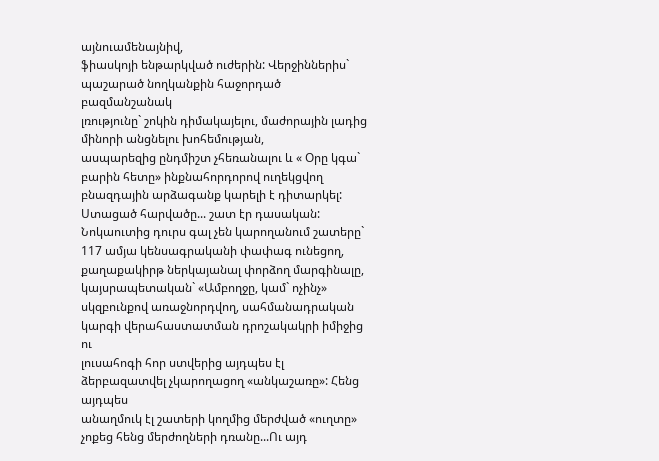այնուամենայնիվ,
ֆիասկոյի ենթարկված ուժերին: Վերջիններիս` պաշարած նողկանքին հաջորդած բազմանշանակ
լռությունը` շոկին դիմակայելու, մաժորային լադից մինորի անցնելու խոհեմության,
ասպարեզից ընդմիշտ չհեռանալու և « Օրը կգա` բարին հետը» ինքնահորդորով ուղեկցվող
բնազդային արձագանք կարելի է դիտարկել: Ստացած հարվածը... շատ էր դասական:
Նոկաուտից դուրս գալ չեն կարողանում շատերը` 117 ամյա կենսագրականի փափագ ունեցող,
քաղաքակիրթ ներկայանալ փորձող մարգինալը, կայսրապետական` «Ամբողջը, կամ` ոչինչ»
սկզբունքով առաջնորդվող, սահմանադրական կարգի վերահաստատման դրոշակակրի իմիջից ու
լուսահոգի հոր ստվերից այդպես էլ ձերբազատվել չկարողացող «անկաշառը»: Հենց այդպես
անաղմուկ էլ շատերի կողմից մերժված «ուղտը» չոքեց հենց մերժողների դռանը...Ու այդ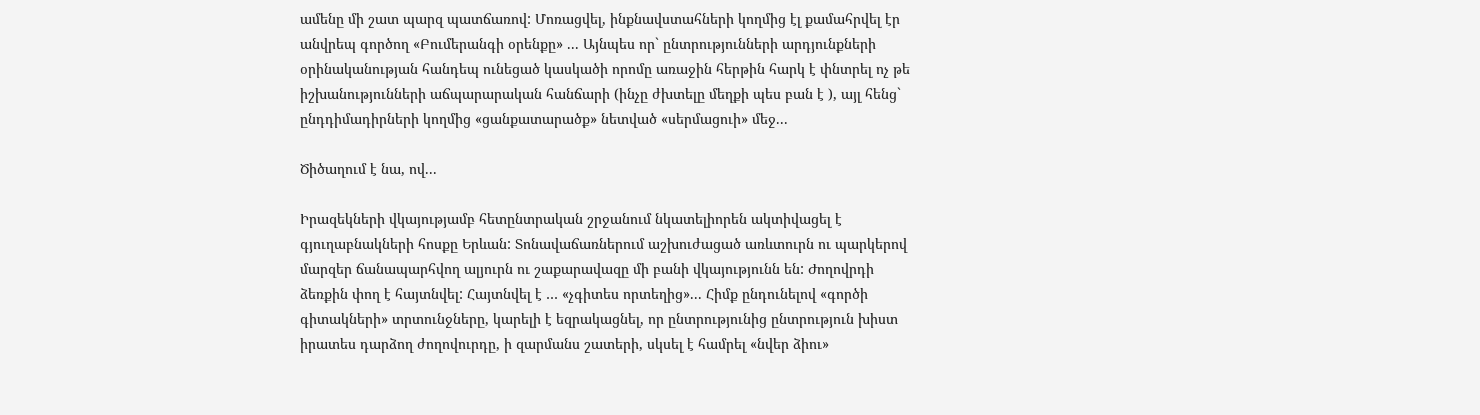ամենը մի շատ պարզ պատճառով: Մոռացվել, ինքնավստահների կողմից էլ քամահրվել էր
անվրեպ գործող «Բումերանգի օրենքը» ... Այնպես որ` ընտրությունների արդյունքների
օրինականության հանդեպ ունեցած կասկածի որոմը առաջին հերթին հարկ է փնտրել ոչ թե
իշխանությունների աճպարարական հանճարի (ինչը ժխտելը մեղքի պես բան է ), այլ հենց`
ընդդիմադիրների կողմից «ցանքատարածք» նետված «սերմացուի» մեջ...

Ծիծաղում է նա, ով...

Իրազեկների վկայությամբ հետընտրական շրջանում նկատելիորեն ակտիվացել է
գյուղաբնակների հոսքը Երևան: Տոնավաճառներում աշխուժացած առևտուրն ու պարկերով
մարզեր ճանապարհվող ալյուրն ու շաքարավազը մի բանի վկայությունն են: Ժողովրդի
ձեռքին փող է հայտնվել: Հայտնվել է … «չգիտես որտեղից»... Հիմք ընդունելով «գործի
գիտակների» տրտունջները, կարելի է եզրակացնել, որ ընտրությունից ընտրություն խիստ
իրատես դարձող ժողովուրդը, ի զարմանս շատերի, սկսել է համրել «նվեր ձիու»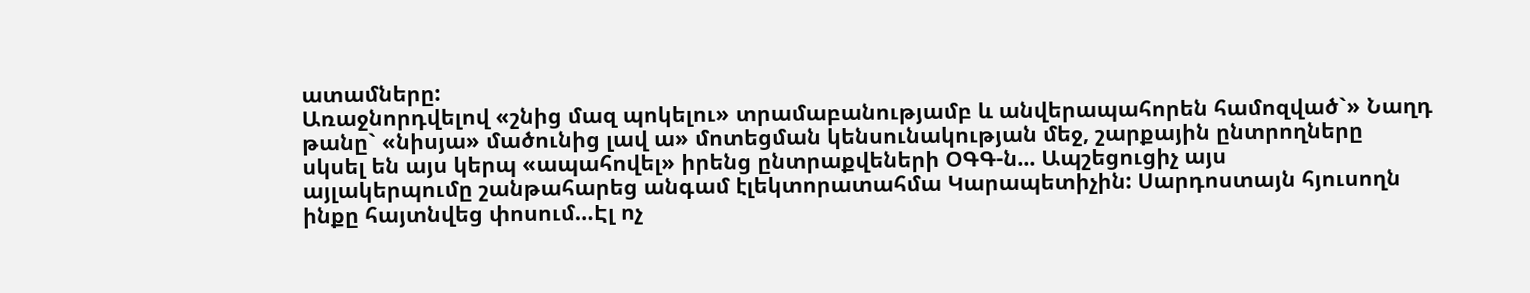ատամները:
Առաջնորդվելով «շնից մազ պոկելու» տրամաբանությամբ և անվերապահորեն համոզված`» Նաղդ
թանը` «նիսյա» մածունից լավ ա» մոտեցման կենսունակության մեջ, շարքային ընտրողները
սկսել են այս կերպ «ապահովել» իրենց ընտրաքվեների ՕԳԳ-ն... Ապշեցուցիչ այս
այլակերպումը շանթահարեց անգամ էլեկտորատահմա Կարապետիչին: Սարդոստայն հյուսողն
ինքը հայտնվեց փոսում…Էլ ոչ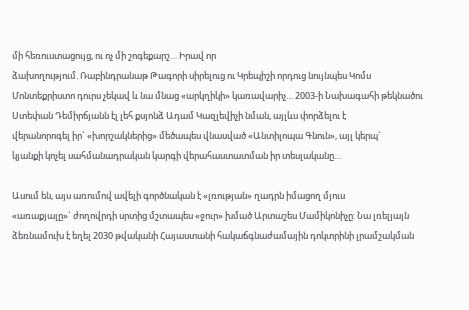մի հեռուստացույց, ու ոչ մի շոգեքարշ… Իրավ որ
ձախողությում. Ռաբինդրանաթ Թագորի սիրելուց ու Կրեպիշի որդուց նույնպես Կոմս
Մոնտեքրիստո դուրս չեկավ և նա մնաց «արկղիկի» կառավարիչ… 2003-ի Նախագահի թեկնածու
Ստեփան Դեմիրճյանն էլ լեհ քսյոնձ Ադամ Կազլեվիչի նման, այլևս փորձելու է
վերանորոգել իր` «խորշակներից» մեծապես վնասված «Անտիլոպա Գնուն», այլ կերպ`
կյանքի կոչել սահմանադրական կարգի վերահաստատման իր տեսլականը…

Ասում են, այս առումով ավելի գործնական է «լռության» ղադրն իմացող մյուս
«առաքյալը»` ժողովրդի սրտից մշտապես «ջուր» խմած Արտաշես Մամիկոնիչը: Նա լռելյայն
ձեռնամուխ է եղել 2030 թվականի Հայաստանի հակաճգնաժամային դոկտրինի լրամշակման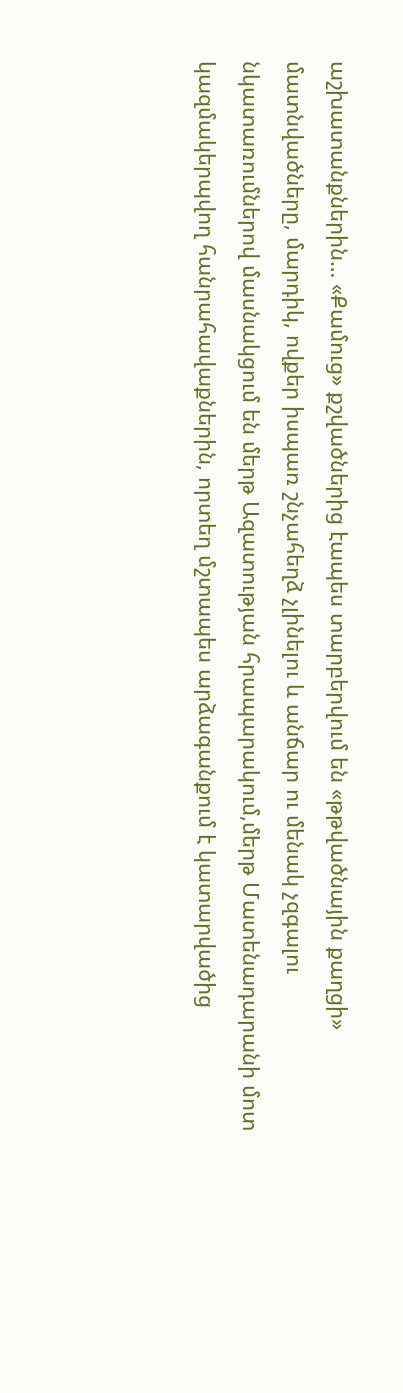աշխատանքներին… «Քամուց» քշվածներից էապես տարբերվում են «թթվածնային քաղցի»
մատնվածները, մարդիկ, ովքեր իսպառ շնչահեղձ չլինելու և անճար ու մենակ չզգալու
նկատառումներով մասնակցում են մերթ Ազատության հրապարակում,մերթ Մատենադարանի մոտ
կազմակերպվող հանրահավաքներին, որտեղ մշտապես արձագանքում է կատարվածից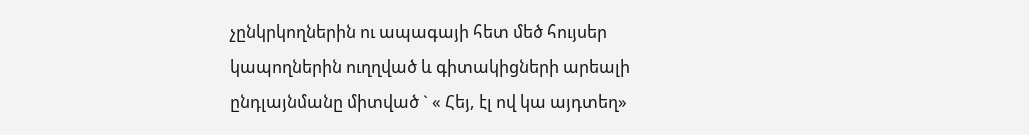չընկրկողներին ու ապագայի հետ մեծ հույսեր կապողներին ուղղված և գիտակիցների արեալի
ընդլայնմանը միտված ` « Հեյ, էլ ով կա այդտեղ»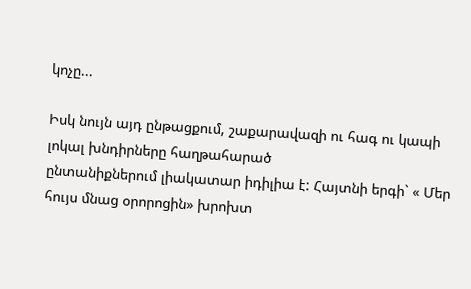կոչը...

Իսկ նույն այդ ընթացքում, շաքարավազի ու հագ ու կապի լոկալ խնդիրները հաղթահարած
ընտանիքներում լիակատար իդիլիա է: Հայտնի երգի` « Մեր հույս մնաց օրորոցին» խրոխտ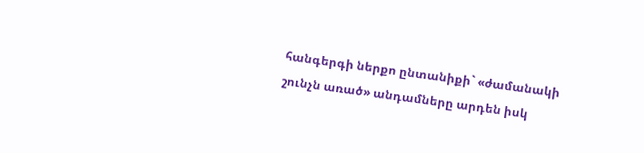հանգերգի ներքո ընտանիքի` «ժամանակի շունչն առած» անդամները արդեն իսկ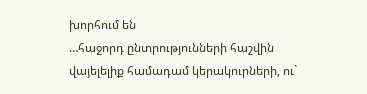խորհում են
…հաջորդ ընտրությունների հաշվին վայելելիք համադամ կերակուրների, ու`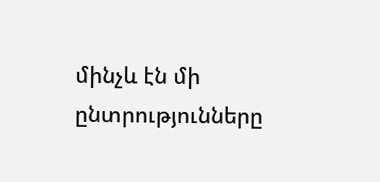մինչև էն մի
ընտրությունները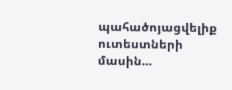պահածոյացվելիք ուտեստների մասին…